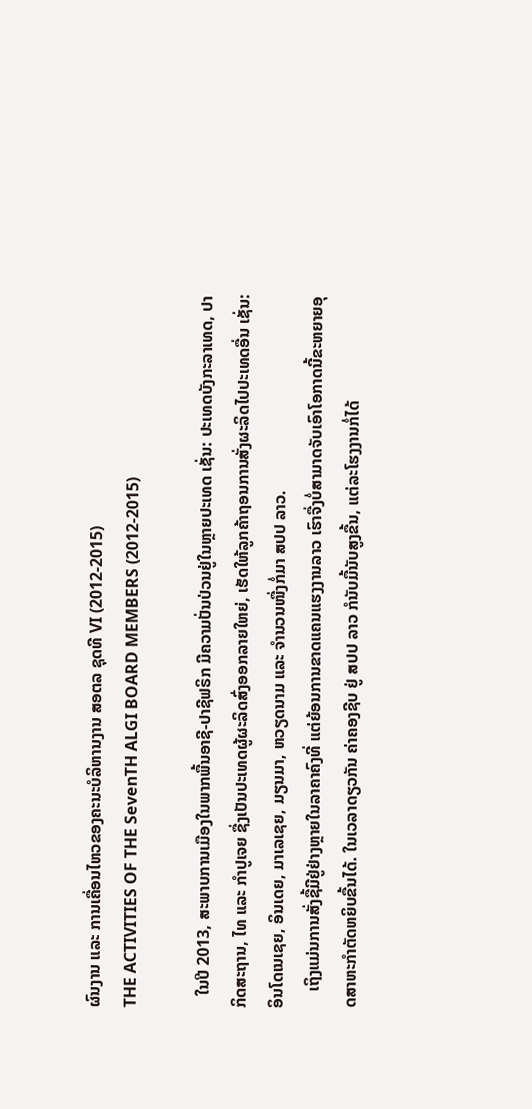ຜົນງານ ແລະ ການເຄື່ອນໄຫວຂອງຄະນະບໍລິຫານງານ ສອຕລ ຊຸດທີ VI (2012-2015)
THE ACTIVITIES OF THE SevenTH ALGI BOARD MEMBERS (2012-2015)

   ໃນປີ 2013, ສະພາບການເມືອງໃນພາກພື້ນອາຊີ-ປາຊີຟຣິກ ມີຄວາມປັ່ນປ່ວນຢູ່ໃນຫຼາຍປະເທດ ເຊັ່ນ: ປະເທດບັງກະລາເທດ, ປາກິດສະຖານ, ໄທ ແລະ ກຳປູເຈຍ ຊື່ງເປັນປະເທດຜູ້ຜະລິດສົ່ງອອກລາຍໃຫຍ່, ເຮັດໃຫ້ລູກຄ້າຖອນການສັ່ງຜະລິດໄປປະເທດອື່ນ ເຊັ່ນ: ອິນໂດເນເຊຍ, ອິນເດຍ, ມາເລເຊຍ, ມຽນມາ, ຫວຽດນາມ ແລະ ຈໍານວນໜື່ງກໍ່ມາ ສປປ ລາວ.
    ເຖິງແມ່ນການສັ່ງຊື້ມີຢູ່ຢ່າງຫຼາຍໃນລາຄາຄົງທີ່ ແຕ່ຍ້ອນການຂາດແຄນແຮງງານລາວ ເຮົາຈື່ງບໍ່ສາມາດຈັບເອົາໂອກາດນີ້ຂະຫຍາຍອຸດສາຫະກຳຕັດຫຍິບຂື້ນໄດ້. ໃນເວລາດຽວກັນ ຄ່າຄອງຊີບ ຢູ່ ສປປ ລາວ ກໍນັບມື້ນັບສູງຂື້ນ, ແຕ່ລະໂຮງງານກໍ່ໄດ້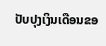ປັບປຸງເງິນເດືອນຂອ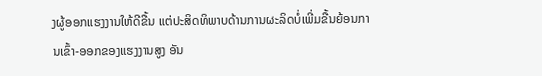ງຜູ້ອອກແຮງງານໃຫ້ດີຂື້ນ ແຕ່ປະສິດທິພາບດ້ານການຜະລິດບໍ່ເພີ່ມຂື້ນຍ້ອນການເຂົ້າ-ອອກຂອງແຮງງານສູງ ອັນ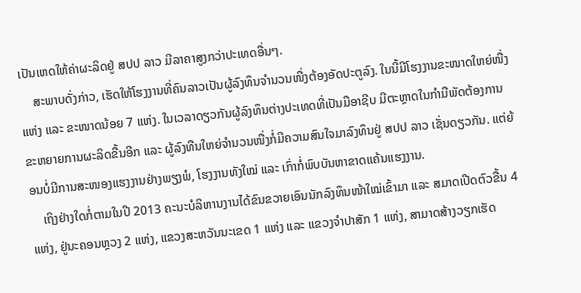ເປັນເຫດໃຫ້ຄ່າຜະລິດຢູ່ ສປປ ລາວ ມີລາຄາສູງກວ່າປະເທດອື່ນໆ.
    ສະພາບດັ່ງກ່າວ, ເຮັດໃຫ້ໂຮງງານທີ່ຄົນລາວເປັນຜູ້ລົງທຶນຈຳນວນໜື່ງຕ້ອງອັດປະຕູລົງ. ໃນນີ້ມີໂຮງງານຂະໜາດໃຫຍ່ໜື່ງແຫ່ງ ແລະ ຂະໜາດນ້ອຍ 7 ແຫ່ງ. ໃນເວລາດຽວກັນຜູ້ລົງທຶນຕ່າງປະເທດທີ່ເປັນມືອາຊີບ ມີຕະຫຼາດໃນກຳມືພັດຕ້ອງການຂະຫຍາຍການຜະລິດຂື້ນອີກ ແລະ ຜູ້ລົງທືນໃຫຍ່ຈຳນວນໜື່ງກໍ່ມີຄວາມສົນໃຈມາລົງທຶນຢູ່ ສປປ ລາວ ເຊັ່ນດຽວກັນ. ແຕ່ຍ້ອນບໍ່ມີການສະໜອງແຮງງານຢ່າງພຽງພໍ, ໂຮງງານທັງໃໝ່ ແລະ ເກົ່າກໍ່ພົບບັນຫາຂາດແຄ້ນແຮງງານ.
    ເຖິງຢ່າງໃດກໍ່ຕາມໃນປີ 2013 ຄະນະບໍລິຫານງານໄດ້ຂົນຂວາຍເອົນນັກລົງທຶນໜ້າໃໝ່ເຂົ້າມາ ແລະ ສມາດເປີດຕົວຂື້ນ 4 ແຫ່ງ, ຢູ່ນະຄອນຫຼວງ 2 ແຫ່ງ, ແຂວງສະຫວັນນະເຂດ 1 ແຫ່ງ ແລະ ແຂວງຈຳປາສັກ 1 ແຫ່ງ, ສາມາດສ້າງວຽກເຮັດ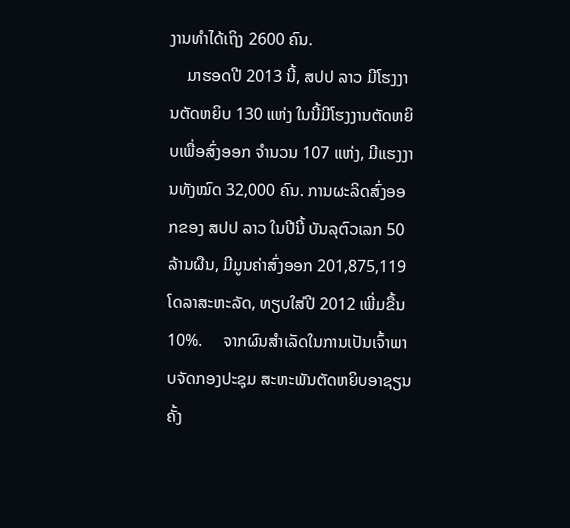ງານທຳໄດ້ເຖິງ 2600 ຄົນ.
    ມາຮອດປີ 2013 ນີ້, ສປປ ລາວ ມີໂຮງງານຕັດຫຍິບ 130 ແຫ່ງ ໃນນີ້ມີໂຮງງານຕັດຫຍິບເພື່ອສົ່ງອອກ ຈຳນວນ 107 ແຫ່ງ, ມີແຮງງານທັງໝົດ 32,000 ຄົນ. ການຜະລິດສົ່ງອອກຂອງ ສປປ ລາວ ໃນປີນີ້ ບັນລຸຕົວເລກ 50 ລ້ານຜືນ, ມີມູນຄ່າສົ່ງອອກ 201,875,119 ໂດລາສະຫະລັດ, ທຽບໃສ່ປີ 2012 ເພີ່ມຂື້ນ 10%.     ຈາກຜົນສຳເລັດໃນການເປັນເຈົ້າພາບຈັດກອງປະຊຸມ ສະຫະພັນຕັດຫຍິບອາຊຽນ ຄັ້ງ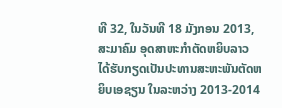ທີ 32, ໃນວັນທີ 18 ມັງກອນ 2013, ສະມາຄົມ ອຸດສາຫະກໍາຕັດຫຍິບລາວ ໄດ້ຮັບກຽດເປັນປະທານສະຫະພັນຕັດຫຍິບເອຊຽນ ໃນລະຫວ່າງ 2013-2014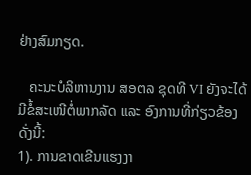ຢ່າງສົມກຽດ.

   ຄະນະບໍລິຫານງານ ສອຕລ ຊຸດທີ VI ຍັງຈະໄດ້ມີຂໍ້ສະເໜີຕໍ່ພາກລັດ ແລະ ອົງການທີ່ກ່ຽວຂ້ອງດັ່ງນີ້:
1). ການຂາດເຂີນແຮງງາ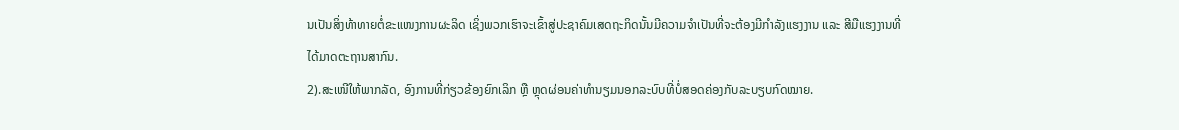ນເປັນສິ່ງທ້າທາຍຕໍ່ຂະແໜງການຜະລິດ ເຊິ່ງພວກເຮົາຈະເຂົ້າສູ່ປະຊາຄົມເສດຖະກິດນັ້ນມີຄວາມຈຳເປັນທີ່ຈະຕ້ອງມີກຳລັງແຮງງານ ແລະ ສີມືແຮງງານທີ່ໄດ້ມາດຕະຖານສາກົນ.
2).ສະເໜີໃຫ້ພາກລັດ, ອົງການທີ່ກ່ຽວຂ້ອງຍົກເລິກ ຫຼື ຫຼຸດຜ່ອນຄ່າທຳນຽມນອກລະບົບທີ່ບໍ່ສອດຄ່ອງກັບລະບຽບກົດໝາຍ.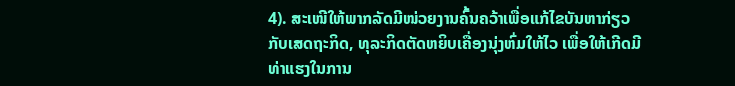4). ສະເໜີໃຫ້ພາກລັດມີໜ່ວຍງານຄົ້ນຄວ້າເພື່ອແກ້ໄຂບັນຫາກ່ຽວກັບເສດຖະກິດ, ທຸລະກິດຕັດຫຍິບເຄື່ອງນຸ່ງຫົ່ມໃຫ້ໄວ ເພື່ອໃຫ້ເກີດມີທ່າແຮງໃນການ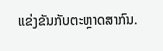ແຂ່ງຂັນກັບຕະຫຼາດສາກົນ.